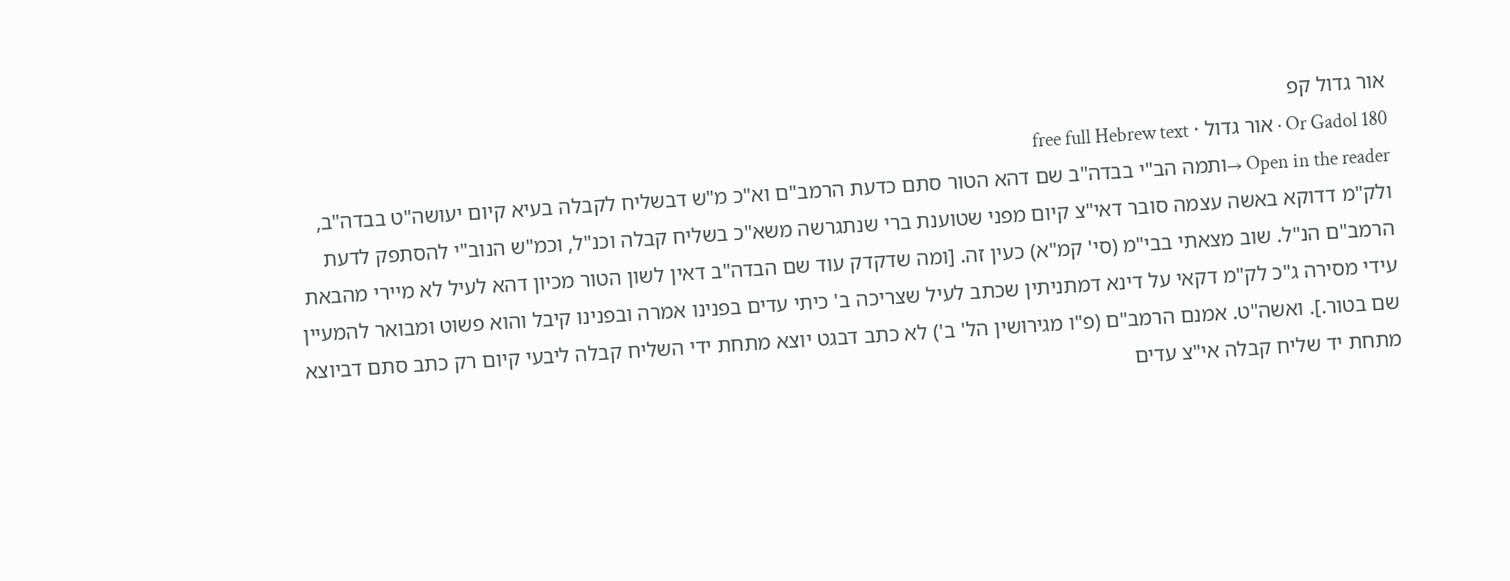אור גדול קפ
Or Gadol 180 · אור גדול · free full Hebrew text
Open in the reader →ותמה הב"י בבדה"ב שם דהא הטור סתם כדעת הרמב"ם וא"כ מ"ש דבשליח לקבלה בעיא קיום יעושה"ט בבדה"ב, ולק"מ דדוקא באשה עצמה סובר דאי"צ קיום מפני שטוענת ברי שנתגרשה משא"כ בשליח קבלה וכנ"ל, וכמ"ש הנוב"י להסתפק לדעת הרמב"ם הנ"ל. שוב מצאתי בבי"מ (סי' קמ"א) כעין זה. [ומה שדקדק עוד שם הבדה"ב דאין לשון הטור מכיון דהא לעיל לא מיירי מהבאת עידי מסירה ג"כ לק"מ דקאי על דינא דמתניתין שכתב לעיל שצריכה ב' כיתי עדים בפנינו אמרה ובפנינו קיבל והוא פשוט ומבואר להמעיין שם בטור.]. ואשה"ט. אמנם הרמב"ם (פ"ו מגירושין הל' ב') לא כתב דבגט יוצא מתחת ידי השליח קבלה ליבעי קיום רק כתב סתם דביוצא מתחת יד שליח קבלה אי"צ עדים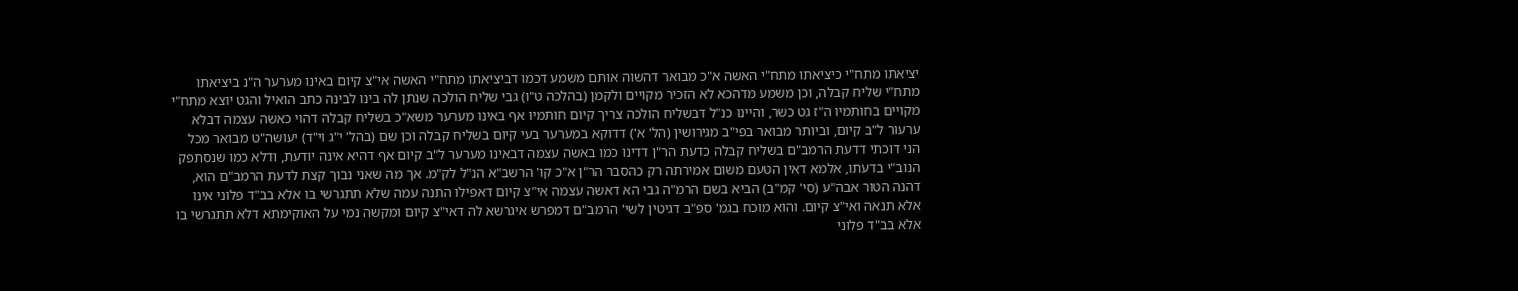יציאתו מתח"י כיציאתו מתח"י האשה א"כ מבואר דהשוה אותם משמע דכמו דביציאתו מתח"י האשה אי"צ קיום באינו מערער ה"נ ביציאתו מתח"י שליח קבלה, וכן משמע מדהכא לא הזכיר מקויים ולקמן (בהלכה ט"ו) גבי שליח הולכה שנתן לה בינו לבינה כתב הואיל והגט יוצא מתח"י מקויים בחותמיו ה"ז גט כשר, והיינו כנ"ל דבשליח הולכה צריך קיום חותמיו אף באינו מערער משא"כ בשליח קבלה דהוי כאשה עצמה דבלא ערעור ל"ב קיום, וביותר מבואר בפי"ב מגירושין (הל' א') דדוקא במערער בעי קיום בשליח קבלה וכן שם (בהל' י"ג וי"ד) יעושה"ט מבואר מכל הני דוכתי דדעת הרמב"ם בשליח קבלה כדעת הר"ן דדינו כמו באשה עצמה דבאינו מערער ל"ב קיום אף דהיא אינה יודעת, ודלא כמו שנסתפק הנוב"י בדעתו, אלמא דאין הטעם משום אמירתה רק כהסבר הר"ן א"כ קו' הרשב"א הנ"ל לק"מ. אך מה שאני נבוך קצת לדעת הרמב"ם הוא, דהנה הטור אבה"ע (סי' קמ"ב) הביא בשם הרמ"ה גבי הא דאשה עצמה אי"צ קיום דאפילו התנה עמה שלא תתגרשי בו אלא בב"ד פלוני אינו אלא תנאה ואי"צ קיום. והוא מוכח בגמ' ספ"ב דגיטין לשי' הרמב"ם דמפרש איגרשא לה דאי"צ קיום ומקשה נמי על האוקימתא דלא תתגרשי בו אלא בב"ד פלוני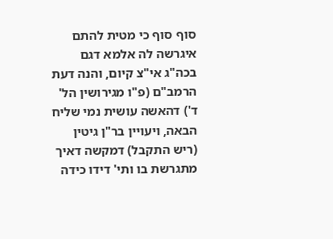סוף סוף כי מטית להתם איגרשה לה אלמא דגם בכה"ג אי"צ קיום, והנה דעת הרמב"ם (פ"ו מגירושין הל' ד') דהאשה עושית נמי שליח הבאה, ויעויין בר"ן גיטין (ריש התקבל) דמקשה דאיך מתגרשת בו ותי' דידו כידה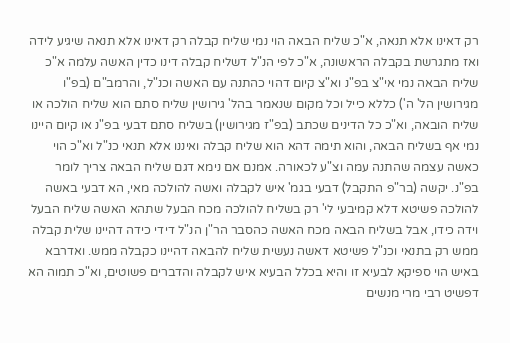רק דאינו אלא תנאה, א"כ שליח הבאה הוי נמי שליח קבלה רק דאינו אלא תנאה שיגיע לידה ואז מתגרשת בקבלה הראשונה, א"כ לפי הנ"ל דשליח קבלה דינו כדין האשה עלמה א"כ שליח הבאה נמי אי"צ בפ"נ וא"צ קיום דהוי כהתנה עם האשה וכנ"ל, והרמב"ם (בפ"ו מגירושין הל' ה') כללא כייל וכל מקום שנאמר בהל' גירושין שליח סתם הוא שליח הולכה או שליח הובאה, וא"כ כל הדינים שכתב (בפ"ז מגירושין) בשליח סתם דבעי בפ"נ או קיום היינו נמי אף בשליח הבאה, והוא תימה דהא הוא שליח קבלה ואיננו אלא תנאי כנ"ל וא"כ הוי כאשה עצמה שהתנה עמה וצ"ע לכאורה. אמנם אם נימא דגם שליח הבאה צריך לומר בפ"נ. יקשה (בר"פ התקבל) דבעי בגמ' איש לקבלה ואשה להולכה מאי, הא דבעי באשה להולכה פשיטא דלא קמיבעי לי' רק בשליח להולכה מכח הבעל שתהא האשה שליח הבעל וידה כידו, אבל בשליח הבאה מכח האשה כהסבר הר"ן הנ"ל דידי כידה דהיינו שלית קבלה ממש רק בתנאי וכנ"ל פשיטא דאשה נעשית שליח להבאה דהיינו כקבלה ממש. ואדרבא באיש הוי ספיקא לבעיא זו והיא בכלל הבעיא איש לקבלה והדברים פשוטים, וא"כ תמוה הא דפשיט רבי מרי מנשים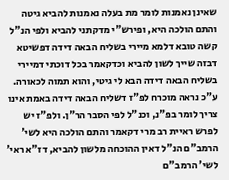שאינן נאמנות לומר מת בעלה נאמנות להביא גיטה והתם הולכה היא, ופירש"י מדקתני להביא ולפי הנ"ל קשה טובא דלמא מיירי בשליח הבאה דידה דפשיטא דבזה שייך לשון להביא וכדקאמר בכל דוכתי דמיירי בשליח הבאה דידה הבא לי גיטי, והוא תמוה לכאורה. ע"כ נראה מוכרח לפ"ז דשליח הבאה דידה באמת אינו צריך לומר בפ"נ, וכנ"ל לפי הסבר הר"ן. ולפ"ז יש לפרש ראיית רב מרי דקאמר והתם הולכה היא לשי' הרמב"ם הנ"ל דאין ההוכחה מלשון להביא, דז"א ראי' לשי' הרמב"ם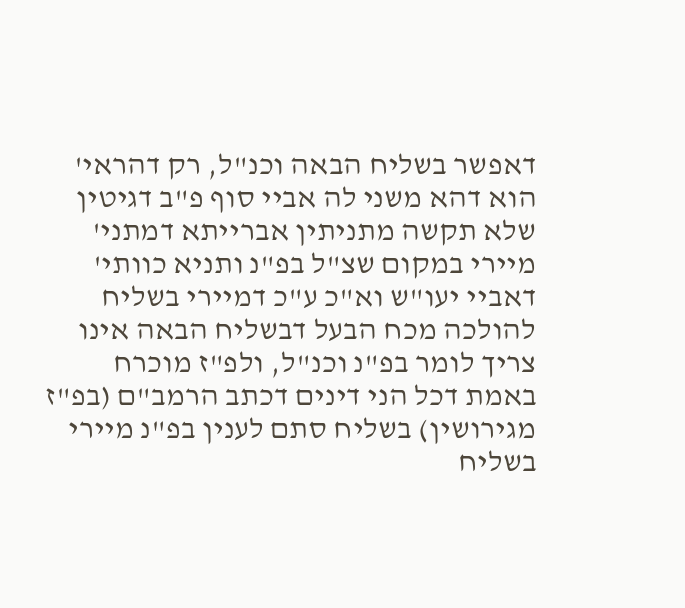דאפשר בשליח הבאה וכנ"ל, רק דהראי' הוא דהא משני לה אביי סוף פ"ב דגיטין שלא תקשה מתניתין אברייתא דמתני' מיירי במקום שצ"ל בפ"נ ותניא כוותי' דאביי יעו"ש וא"כ ע"כ דמיירי בשליח להולכה מכח הבעל דבשליח הבאה אינו צריך לומר בפ"נ וכנ"ל, ולפ"ז מוכרח באמת דכל הני דינים דכתב הרמב"ם (בפ"ז מגירושין) בשליח סתם לענין בפ"נ מיירי בשליח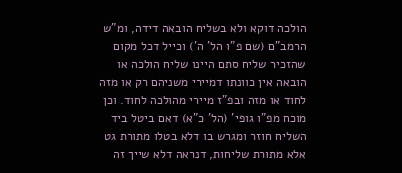הולכה דוקא ולא בשליח הובאה דידה, ומ"ש הרמב"ם (שם פ"ו הל' ה') וכייל דכל מקום שהזכיר שליח סתם היינו שליח הולכה או הובאה אין כוונתו דמיירי משניהם רק או מזה לחוד או מזה ובפ"ז מיירי מהולכה לחוד. וכן מוכח מפ"ו גופי' (הל' כ"א) דאם ביטל ביד השליח חוזר ומגרש בו דלא בטלו מתורת גט אלא מתורת שליחות, דנראה דלא שייך זה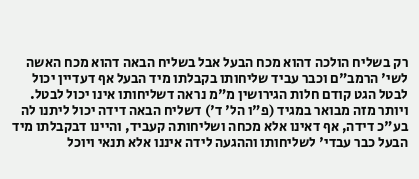רק בשליח הולכה דהוא מכח הבעל אבל בשליח הבאה דהוא מכח האשה לשי' הרמב"ם וכבר עביד שליחותו בקבלתו מיד הבעל אף דעדיין יכול לבטל הגט קודם חלות הגירושין מ"מ נראה דשליחותו אינו יכול לבטל. ויותר מזה מבואר במגיד (פ"ו הל' ד') דשליח הבאה דידה יכול ליתנו לה בע"כ דידה, אף דאינו אלא מכחה ושליחותה קעביד, והיינו דבקבלתו מיד הבעל כבר עבדי' לשליחותו וההגעה לידה איננו אלא תנאי ויוכל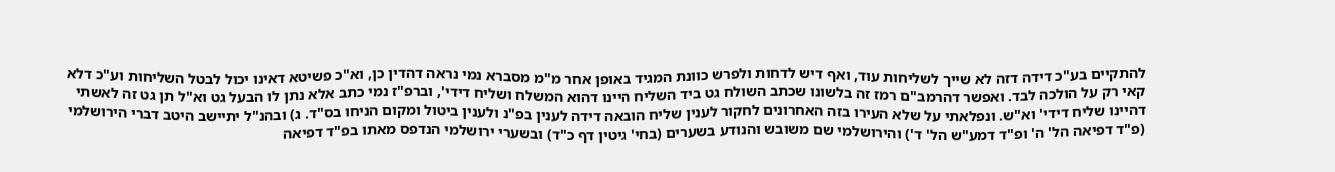להתקיים בע"כ דידה דזה לא שייך לשליחות עוד, ואף דיש לדחות ולפרש כוונת המגיד באופן אחר מ"מ מסברא נמי נראה דהדין כן, וא"כ פשיטא דאינו יכול לבטל השליחות וע"כ דלא קאי רק על הולכה לבד. ואפשר דהרמב"ם רמז זה בלשונו שכתב השולח גט ביד השליח היינו דהוא המשלח ושליח דידי', וברפ"ז נמי כתב אלא נתן לו הבעל גט וא"ל תן גט זה לאשתי דהיינו שליח דידי' וא"ש. ונפלאתי על שלא העירו בזה האחרונים לחקור לענין שליח הובאה דידה לענין בפ"נ ולענין ביטול ומקום הניחו בס"ד. ג) ובהנ"ל יתיישב היטב דברי הירושלמי (פ"ד דפיאה הל' ה' ופ"ד דמע"ש הל' ד') והירושלמי שם משובש והנודע בשערים (בחי' גיטין דף כ"ד) ובשערי ירושלמי הנדפס מאתו בפ"ד דפיאה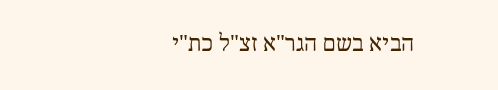הביא בשם הגר"א זצ"ל כת"י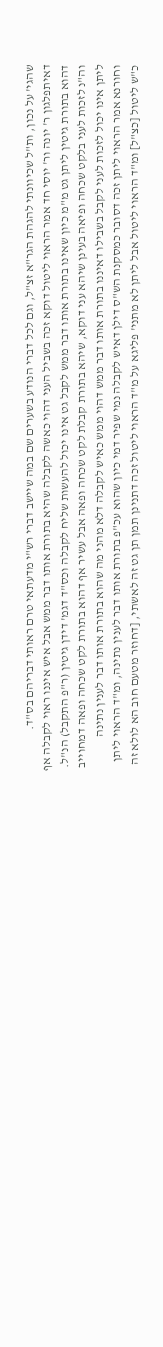שהגי' על נכון, ות"ל שכיוונתי להגהת הגר"א זצ"ל, וגם לכל דברי הנודע בשערים שם במה שיישב דברי רש"י מדעתאי טרם ראותי דבריהם בס"ד. דאיתפלגון ר' יונה ור' יוסי חד אמר הראוי ליטול דוקא זכה בשביל העני דהוי כאשה לקבלה שהיא בתורת אותו דבר ממש אבל איש איננו ראוי לקבלה אף דהוא בתורת גיטין ליתן גט מ"מ כיון שאינו בתורת אותו דבר ממש לקבל גט אינו יכול להעשות שליח לקבלה וכס"ד דגמ' דידן גיטין (ר"פ התקבל) הנ"ל. וה"נ לזכות לעני בלקט שכחה ופיאה בעינן שיהא עני דוקא, שיהא בתורת קבלת לקט שכחה ופאה אבל עשיר אף דהוא בתורת לקט שכחה ופאה דמחוייב ליתן אינו יכול לזכות לעני לקבל בשבילו דאיננו בתורת אותו דבר ממש דהוי ממש כאיש לקבלה דלא מהני מה שהוא בתורת אותו דבר לענין נתינה וחורנא אמר הראוי ליתן זכה דסובר כמסקנת הש"ס דילן דאיש לקבלה נמי שפיר דמי כיון שהוא עכ"פ בתורת אותו דבר לענין נתינה, ומ"ד הראוי ליתן כ"ש ליטול [כצ"ל] ומ"ד הראוי ליטול אבל ליתן לא מתני' פליגא על מ"ד הראוי ליטול זכה דתנינן תמן תן גט זה לאשתי, [דחוזר מטעם חוב הא לולא זה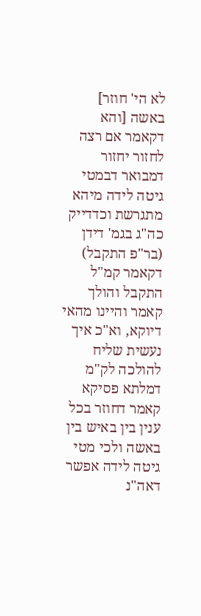לא הי' חוזר] באשה [והא דקאמר אם רצה לחזור יחזור דמבואר דבמטי גיטה לידה מיהא מתגרשת וכדדייק כה"ג בגמ' דידן (בר"פ התקבל) דקאמר קמ"ל התקבל והולך קאמר והיינו מהאי דיוקא, וא"כ איך נעשית שליח להולכה לק"מ דמלתא פסיקא קאמר דחוזר בכל ענין בין באיש בין באשה ולכי מטי גיטה לידה אפשר דאה"נ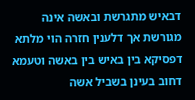דבאיש מתגרשת ובאשה אינה מגורשת אך דלענין חזרה הוי מלתא דפסיקא בין באיש בין באשה וטעמא דחוב בעינן בשביל אשה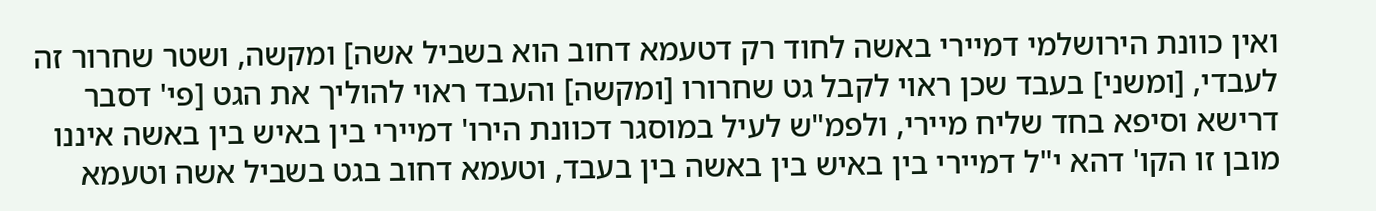ואין כוונת הירושלמי דמיירי באשה לחוד רק דטעמא דחוב הוא בשביל אשה] ומקשה, ושטר שחרור זה לעבדי, [ומשני] בעבד שכן ראוי לקבל גט שחרורו [ומקשה] והעבד ראוי להוליך את הגט [פי' דסבר דרישא וסיפא בחד שליח מיירי, ולפמ"ש לעיל במוסגר דכוונת הירו' דמיירי בין באיש בין באשה איננו מובן זו הקו' דהא י"ל דמיירי בין באיש בין באשה בין בעבד, וטעמא דחוב בגט בשביל אשה וטעמא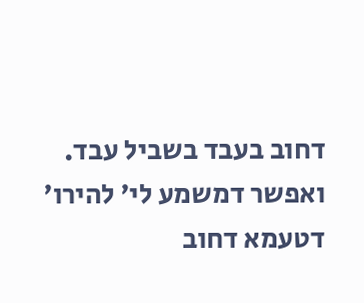דחוב בעבד בשביל עבד. ואפשר דמשמע לי' להירו' דטעמא דחוב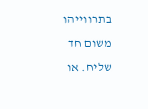בתרווייהו משום חד שליח. או